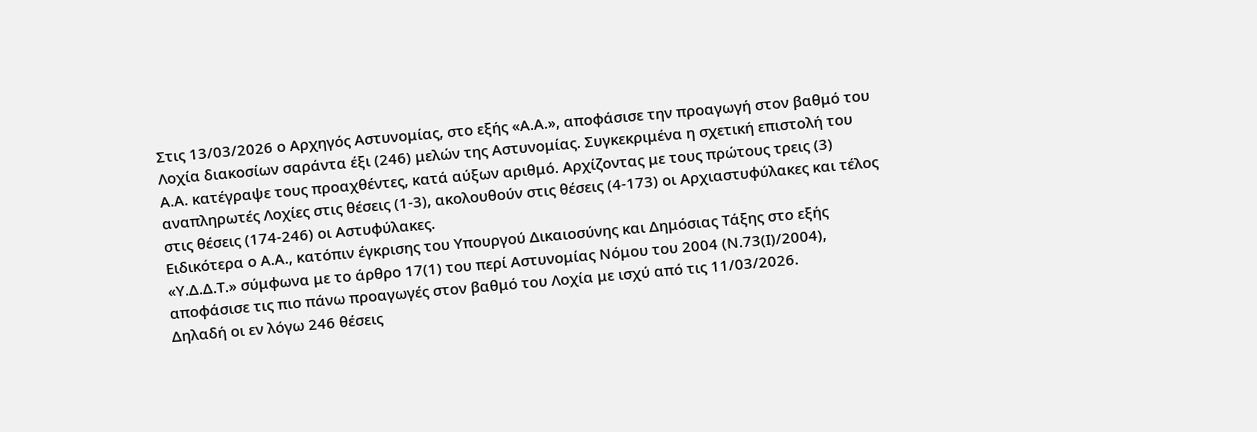Στις 13/03/2026 ο Αρχηγός Αστυνομίας, στο εξής «Α.Α.», αποφάσισε την προαγωγή στον βαθμό του Λοχία διακοσίων σαράντα έξι (246) μελών της Αστυνομίας. Συγκεκριμένα η σχετική επιστολή του Α.Α. κατέγραψε τους προαχθέντες, κατά αύξων αριθμό. Αρχίζοντας με τους πρώτους τρεις (3) αναπληρωτές Λοχίες στις θέσεις (1-3), ακολουθούν στις θέσεις (4-173) οι Αρχιαστυφύλακες και τέλος στις θέσεις (174-246) οι Αστυφύλακες.
Ειδικότερα ο Α.Α., κατόπιν έγκρισης του Υπουργού Δικαιοσύνης και Δημόσιας Τάξης στο εξής «Υ.Δ.Δ.Τ.» σύμφωνα με το άρθρο 17(1) του περί Αστυνομίας Νόμου του 2004 (Ν.73(Ι)/2004), αποφάσισε τις πιο πάνω προαγωγές στον βαθμό του Λοχία με ισχύ από τις 11/03/2026.
Δηλαδή οι εν λόγω 246 θέσεις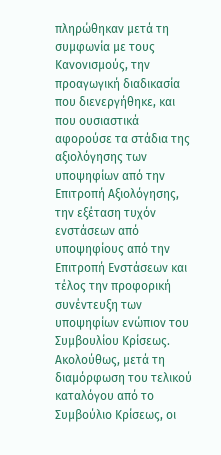πληρώθηκαν μετά τη συμφωνία με τους Κανονισμούς, την προαγωγική διαδικασία που διενεργήθηκε, και που ουσιαστικά αφορούσε τα στάδια της αξιολόγησης των υποψηφίων από την Επιτροπή Αξιολόγησης, την εξέταση τυχόν ενστάσεων από υποψηφίους από την Επιτροπή Ενστάσεων και τέλος την προφορική συνέντευξη των υποψηφίων ενώπιον του Συμβουλίου Κρίσεως. Ακολούθως, μετά τη διαμόρφωση του τελικού καταλόγου από το Συμβούλιο Κρίσεως, οι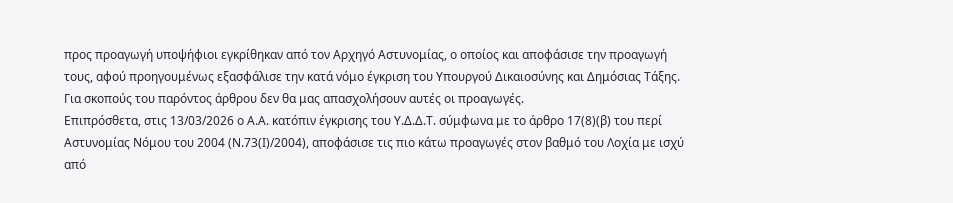προς προαγωγή υποψήφιοι εγκρίθηκαν από τον Αρχηγό Αστυνομίας, ο οποίος και αποφάσισε την προαγωγή τους, αφού προηγουμένως εξασφάλισε την κατά νόμο έγκριση του Υπουργού Δικαιοσύνης και Δημόσιας Τάξης.
Για σκοπούς του παρόντος άρθρου δεν θα μας απασχολήσουν αυτές οι προαγωγές.
Επιπρόσθετα, στις 13/03/2026 ο Α.Α. κατόπιν έγκρισης του Υ.Δ.Δ.Τ. σύμφωνα με το άρθρο 17(8)(β) του περί Αστυνομίας Νόμου του 2004 (Ν.73(Ι)/2004), αποφάσισε τις πιο κάτω προαγωγές στον βαθμό του Λοχία με ισχύ από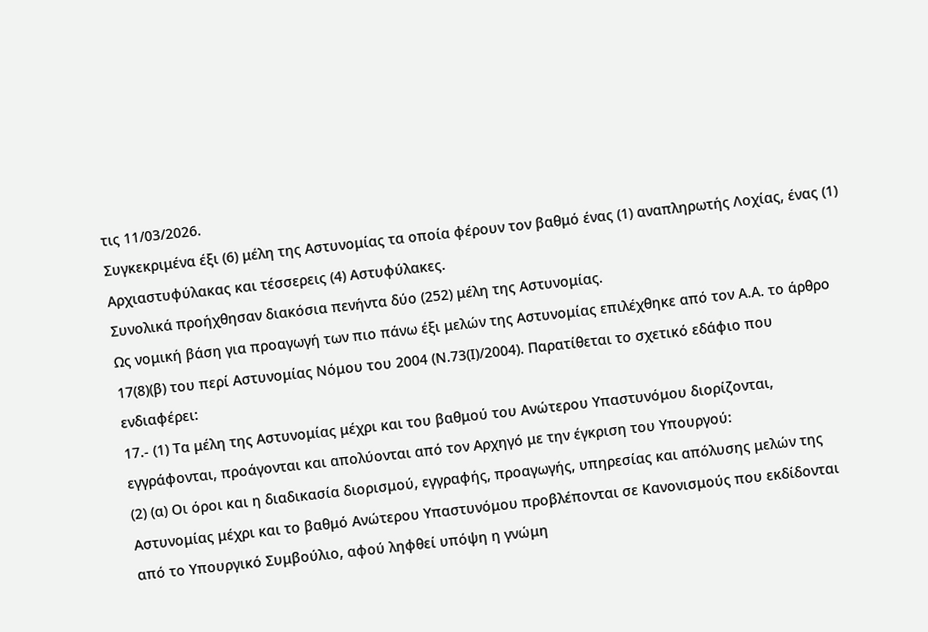τις 11/03/2026.
Συγκεκριμένα έξι (6) μέλη της Αστυνομίας τα οποία φέρουν τον βαθμό ένας (1) αναπληρωτής Λοχίας, ένας (1) Αρχιαστυφύλακας και τέσσερεις (4) Αστυφύλακες.
Συνολικά προήχθησαν διακόσια πενήντα δύο (252) μέλη της Αστυνομίας.
Ως νομική βάση για προαγωγή των πιο πάνω έξι μελών της Αστυνομίας επιλέχθηκε από τον Α.Α. το άρθρο 17(8)(β) του περί Αστυνομίας Νόμου του 2004 (Ν.73(Ι)/2004). Παρατίθεται το σχετικό εδάφιο που ενδιαφέρει:
17.- (1) Τα μέλη της Αστυνομίας μέχρι και του βαθμού του Ανώτερου Υπαστυνόμου διορίζονται, εγγράφονται, προάγονται και απολύονται από τον Αρχηγό με την έγκριση του Υπουργού:
(2) (α) Οι όροι και η διαδικασία διορισμού, εγγραφής, προαγωγής, υπηρεσίας και απόλυσης μελών της Αστυνομίας μέχρι και το βαθμό Ανώτερου Υπαστυνόμου προβλέπονται σε Κανονισμούς που εκδίδονται από το Υπουργικό Συμβούλιο, αφού ληφθεί υπόψη η γνώμη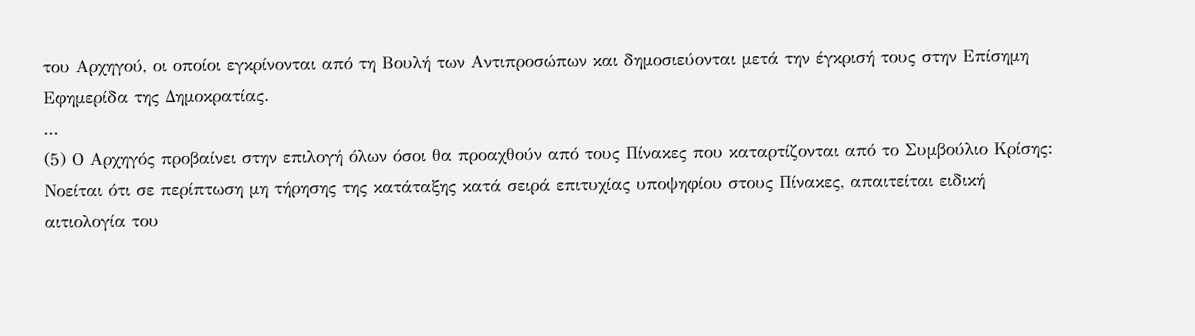του Αρχηγού, οι οποίοι εγκρίνονται από τη Βουλή των Αντιπροσώπων και δημοσιεύονται μετά την έγκρισή τους στην Επίσημη Εφημερίδα της Δημοκρατίας.
...
(5) Ο Αρχηγός προβαίνει στην επιλογή όλων όσοι θα προαχθούν από τους Πίνακες που καταρτίζονται από το Συμβούλιο Κρίσης:
Νοείται ότι σε περίπτωση μη τήρησης της κατάταξης κατά σειρά επιτυχίας υποψηφίου στους Πίνακες, απαιτείται ειδική αιτιολογία του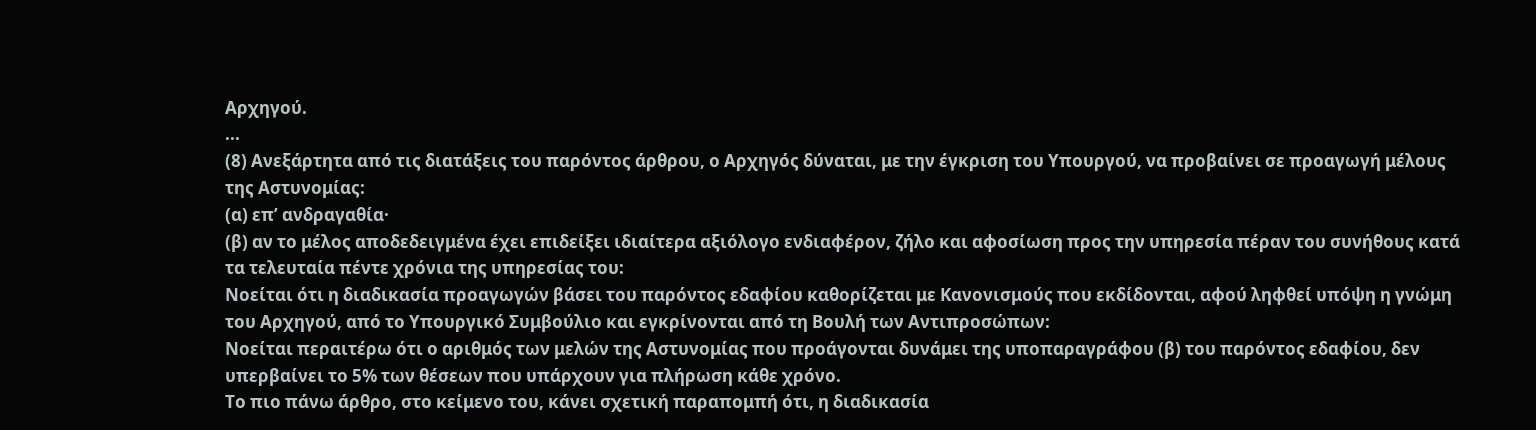Αρχηγού.
...
(8) Ανεξάρτητα από τις διατάξεις του παρόντος άρθρου, ο Αρχηγός δύναται, με την έγκριση του Υπουργού, να προβαίνει σε προαγωγή μέλους της Αστυνομίας:
(α) επ’ ανδραγαθία·
(β) αν το μέλος αποδεδειγμένα έχει επιδείξει ιδιαίτερα αξιόλογο ενδιαφέρον, ζήλο και αφοσίωση προς την υπηρεσία πέραν του συνήθους κατά τα τελευταία πέντε χρόνια της υπηρεσίας του:
Νοείται ότι η διαδικασία προαγωγών βάσει του παρόντος εδαφίου καθορίζεται με Κανονισμούς που εκδίδονται, αφού ληφθεί υπόψη η γνώμη του Αρχηγού, από το Υπουργικό Συμβούλιο και εγκρίνονται από τη Βουλή των Αντιπροσώπων:
Νοείται περαιτέρω ότι ο αριθμός των μελών της Αστυνομίας που προάγονται δυνάμει της υποπαραγράφου (β) του παρόντος εδαφίου, δεν υπερβαίνει το 5% των θέσεων που υπάρχουν για πλήρωση κάθε χρόνο.
Το πιο πάνω άρθρο, στο κείμενο του, κάνει σχετική παραπομπή ότι, η διαδικασία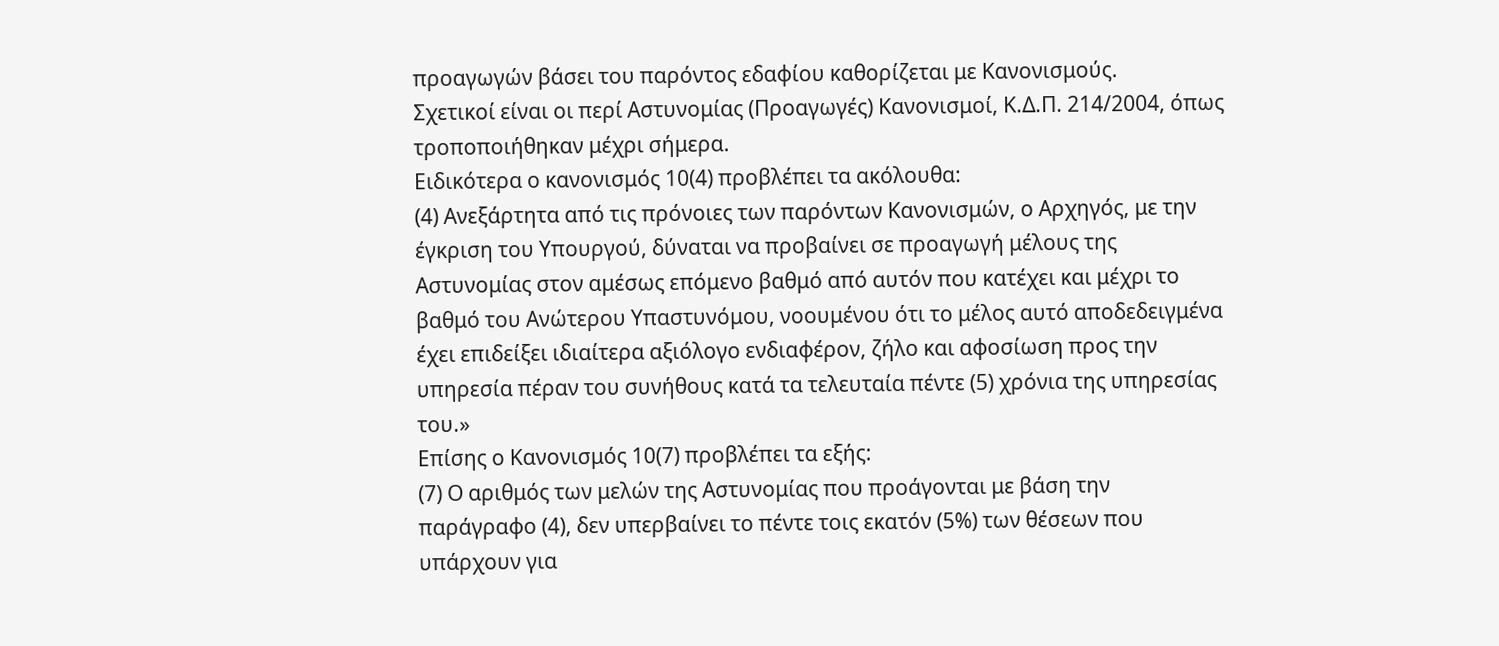προαγωγών βάσει του παρόντος εδαφίου καθορίζεται με Κανονισμούς.
Σχετικοί είναι οι περί Αστυνομίας (Προαγωγές) Κανονισμοί, Κ.Δ.Π. 214/2004, όπως τροποποιήθηκαν μέχρι σήμερα.
Ειδικότερα ο κανονισμός 10(4) προβλέπει τα ακόλουθα:
(4) Ανεξάρτητα από τις πρόνοιες των παρόντων Κανονισμών, ο Αρχηγός, με την έγκριση του Υπουργού, δύναται να προβαίνει σε προαγωγή μέλους της Αστυνομίας στον αμέσως επόμενο βαθμό από αυτόν που κατέχει και μέχρι το βαθμό του Ανώτερου Υπαστυνόμου, νοουμένου ότι το μέλος αυτό αποδεδειγμένα έχει επιδείξει ιδιαίτερα αξιόλογο ενδιαφέρον, ζήλο και αφοσίωση προς την υπηρεσία πέραν του συνήθους κατά τα τελευταία πέντε (5) χρόνια της υπηρεσίας του.»
Επίσης ο Κανονισμός 10(7) προβλέπει τα εξής:
(7) Ο αριθμός των μελών της Αστυνομίας που προάγονται με βάση την παράγραφο (4), δεν υπερβαίνει το πέντε τοις εκατόν (5%) των θέσεων που υπάρχουν για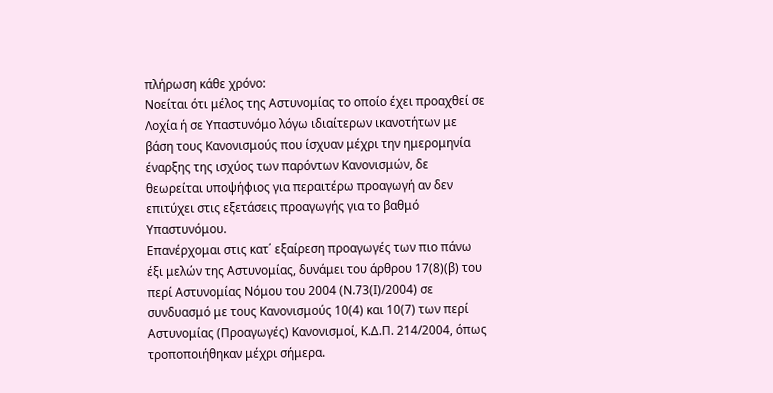πλήρωση κάθε χρόνο:
Νοείται ότι μέλος της Αστυνομίας το οποίο έχει προαχθεί σε Λοχία ή σε Υπαστυνόμο λόγω ιδιαίτερων ικανοτήτων με βάση τους Κανονισμούς που ίσχυαν μέχρι την ημερομηνία έναρξης της ισχύος των παρόντων Κανονισμών, δε θεωρείται υποψήφιος για περαιτέρω προαγωγή αν δεν επιτύχει στις εξετάσεις προαγωγής για το βαθμό Υπαστυνόμου.
Επανέρχομαι στις κατ΄ εξαίρεση προαγωγές των πιο πάνω έξι μελών της Αστυνομίας, δυνάμει του άρθρου 17(8)(β) του περί Αστυνομίας Νόμου του 2004 (Ν.73(Ι)/2004) σε συνδυασμό με τους Κανονισμούς 10(4) και 10(7) των περί Αστυνομίας (Προαγωγές) Κανονισμοί, Κ.Δ.Π. 214/2004, όπως τροποποιήθηκαν μέχρι σήμερα.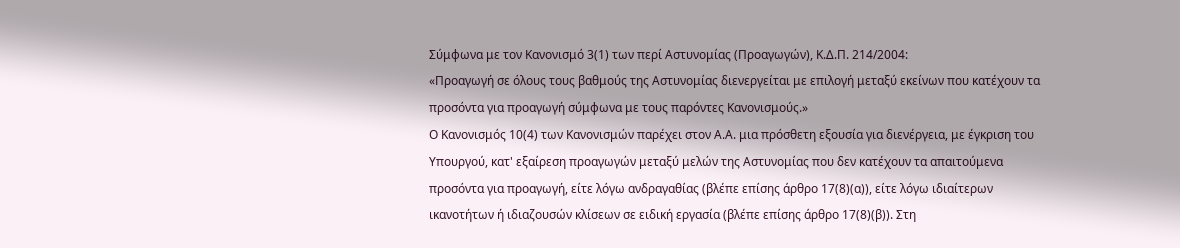Σύμφωνα με τον Κανονισμό 3(1) των περί Αστυνομίας (Προαγωγών), Κ.Δ.Π. 214/2004:
«Προαγωγή σε όλους τους βαθμούς της Αστυνομίας διενεργείται με επιλογή μεταξύ εκείνων που κατέχουν τα προσόντα για προαγωγή σύμφωνα με τους παρόντες Κανονισμούς.»
Ο Κανονισμός 10(4) των Κανονισμών παρέχει στον Α.Α. μια πρόσθετη εξουσία για διενέργεια, με έγκριση του Υπουργού, κατ' εξαίρεση προαγωγών μεταξύ μελών της Αστυνομίας που δεν κατέχουν τα απαιτούμενα προσόντα για προαγωγή, είτε λόγω ανδραγαθίας (βλέπε επίσης άρθρο 17(8)(α)), είτε λόγω ιδιαίτερων ικανοτήτων ή ιδιαζουσών κλίσεων σε ειδική εργασία (βλέπε επίσης άρθρο 17(8)(β)). Στη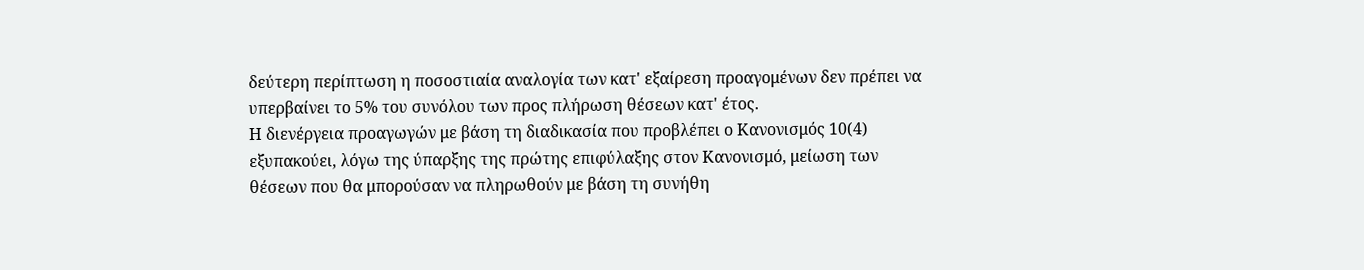δεύτερη περίπτωση η ποσοστιαία αναλογία των κατ' εξαίρεση προαγομένων δεν πρέπει να υπερβαίνει το 5% του συνόλου των προς πλήρωση θέσεων κατ' έτος.
Η διενέργεια προαγωγών με βάση τη διαδικασία που προβλέπει ο Κανονισμός 10(4) εξυπακούει, λόγω της ύπαρξης της πρώτης επιφύλαξης στον Κανονισμό, μείωση των θέσεων που θα μπορούσαν να πληρωθούν με βάση τη συνήθη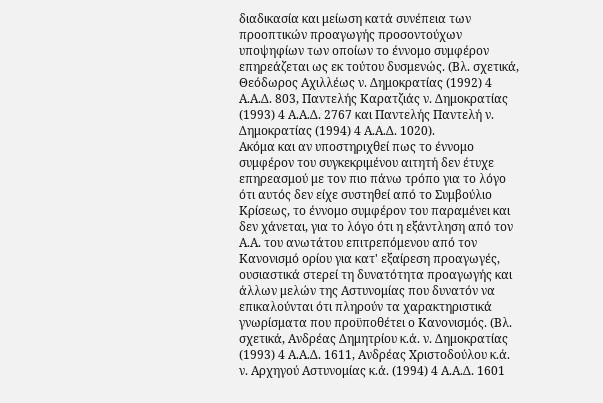διαδικασία και μείωση κατά συνέπεια των προοπτικών προαγωγής προσοντούχων υποψηφίων των οποίων το έννομο συμφέρον επηρεάζεται ως εκ τούτου δυσμενώς. (Βλ. σχετικά, Θεόδωρος Αχιλλέως ν. Δημοκρατίας (1992) 4 Α.Α.Δ. 803, Παντελής Καρατζιάς ν. Δημοκρατίας (1993) 4 Α.Α.Δ. 2767 και Παντελής Παντελή ν. Δημοκρατίας (1994) 4 Α.Α.Δ. 1020).
Ακόμα και αν υποστηριχθεί πως το έννομο συμφέρον του συγκεκριμένου αιτητή δεν έτυχε επηρεασμού με τον πιο πάνω τρόπο για το λόγο ότι αυτός δεν είχε συστηθεί από το Συμβούλιο Κρίσεως, το έννομο συμφέρον του παραμένει και δεν χάνεται, για το λόγο ότι η εξάντληση από τον Α.Α. του ανωτάτου επιτρεπόμενου από τον Κανονισμό ορίου για κατ' εξαίρεση προαγωγές, ουσιαστικά στερεί τη δυνατότητα προαγωγής και άλλων μελών της Αστυνομίας που δυνατόν να επικαλούνται ότι πληρούν τα χαρακτηριστικά γνωρίσματα που προϋποθέτει ο Κανονισμός. (Βλ. σχετικά, Ανδρέας Δημητρίου κ.ά. ν. Δημοκρατίας (1993) 4 Α.Α.Δ. 1611, Ανδρέας Χριστοδούλου κ.ά. ν. Αρχηγού Αστυνομίας κ.ά. (1994) 4 Α.Α.Δ. 1601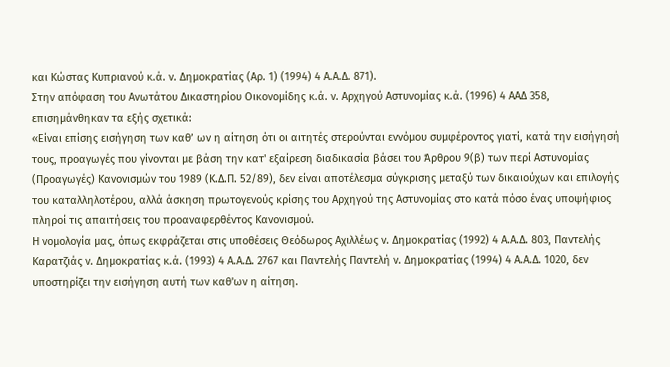και Κώστας Κυπριανού κ.ά. ν. Δημοκρατίας (Αρ. 1) (1994) 4 Α.Α.Δ. 871).
Στην απόφαση του Ανωτάτου Δικαστηρίου Οικονομίδης κ.ά. ν. Αρχηγού Αστυνομίας κ.ά. (1996) 4 ΑΑΔ 358, επισημάνθηκαν τα εξής σχετικά:
«Είναι επίσης εισήγηση των καθ’ ων η αίτηση ότι οι αιτητές στερούνται εννόμου συμφέροντος γιατί, κατά την εισήγησή τους, προαγωγές που γίνονται με βάση την κατ' εξαίρεση διαδικασία βάσει του Άρθρου 9(β) των περί Αστυνομίας (Προαγωγές) Κανονισμών του 1989 (Κ.Δ.Π. 52/89), δεν είναι αποτέλεσμα σύγκρισης μεταξύ των δικαιούχων και επιλογής του καταλληλοτέρου, αλλά άσκηση πρωτογενούς κρίσης του Αρχηγού της Αστυνομίας στο κατά πόσο ένας υποψήφιος πληροί τις απαιτήσεις του προαναφερθέντος Κανονισμού.
Η νομολογία μας, όπως εκφράζεται στις υποθέσεις Θεόδωρος Αχιλλέως ν. Δημοκρατίας (1992) 4 Α.Α.Δ. 803, Παντελής Καρατζιάς ν. Δημοκρατίας κ.ά. (1993) 4 Α.Α.Δ. 2767 και Παντελής Παντελή ν. Δημοκρατίας (1994) 4 Α.Α.Δ. 1020, δεν υποστηρίζει την εισήγηση αυτή των καθ'ων η αίτηση.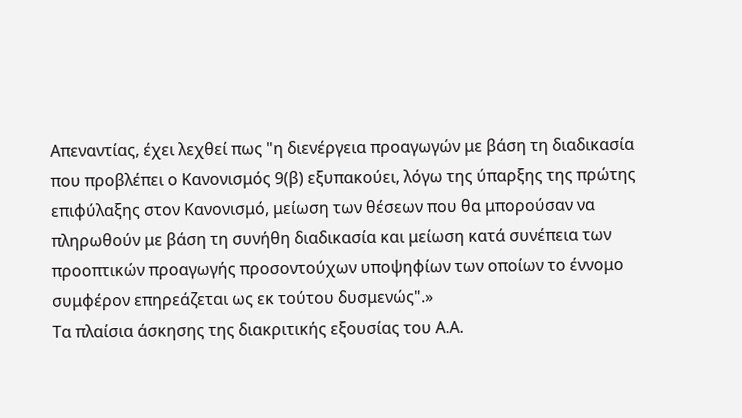Απεναντίας, έχει λεχθεί πως "η διενέργεια προαγωγών με βάση τη διαδικασία που προβλέπει ο Κανονισμός 9(β) εξυπακούει, λόγω της ύπαρξης της πρώτης επιφύλαξης στον Κανονισμό, μείωση των θέσεων που θα μπορούσαν να πληρωθούν με βάση τη συνήθη διαδικασία και μείωση κατά συνέπεια των προοπτικών προαγωγής προσοντούχων υποψηφίων των οποίων το έννομο συμφέρον επηρεάζεται ως εκ τούτου δυσμενώς".»
Τα πλαίσια άσκησης της διακριτικής εξουσίας του Α.Α.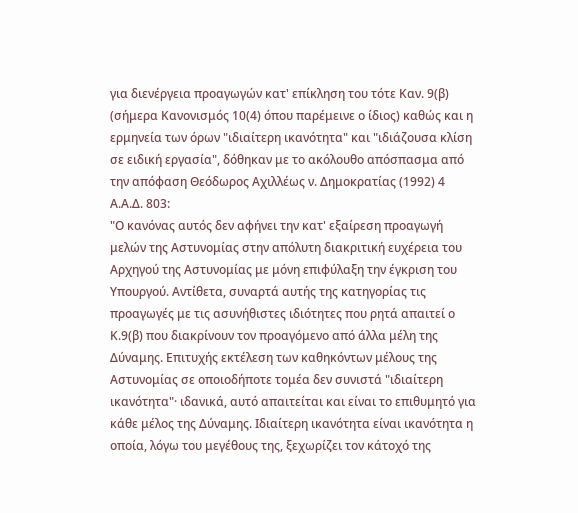για διενέργεια προαγωγών κατ' επίκληση του τότε Καν. 9(β) (σήμερα Κανονισμός 10(4) όπου παρέμεινε ο ίδιος) καθώς και η ερμηνεία των όρων "ιδιαίτερη ικανότητα" και "ιδιάζουσα κλίση σε ειδική εργασία", δόθηκαν με το ακόλουθο απόσπασμα από την απόφαση Θεόδωρος Αχιλλέως ν. Δημοκρατίας (1992) 4 Α.Α.Δ. 803:
"Ο κανόνας αυτός δεν αφήνει την κατ' εξαίρεση προαγωγή μελών της Αστυνομίας στην απόλυτη διακριτική ευχέρεια του Αρχηγού της Αστυνομίας με μόνη επιφύλαξη την έγκριση του Υπουργού. Αντίθετα, συναρτά αυτής της κατηγορίας τις προαγωγές με τις ασυνήθιστες ιδιότητες που ρητά απαιτεί ο Κ.9(β) που διακρίνουν τον προαγόμενο από άλλα μέλη της Δύναμης. Επιτυχής εκτέλεση των καθηκόντων μέλους της Αστυνομίας σε οποιοδήποτε τομέα δεν συνιστά "ιδιαίτερη ικανότητα"· ιδανικά, αυτό απαιτείται και είναι το επιθυμητό για κάθε μέλος της Δύναμης. Ιδιαίτερη ικανότητα είναι ικανότητα η οποία, λόγω του μεγέθους της, ξεχωρίζει τον κάτοχό της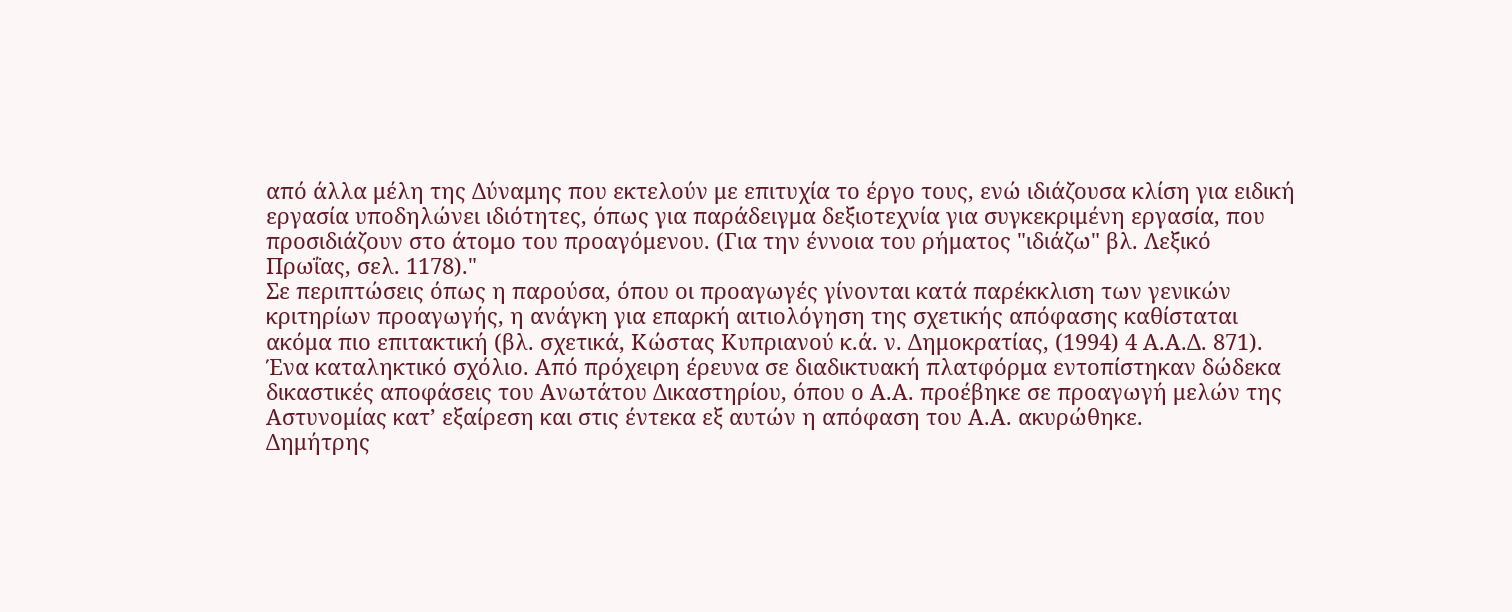από άλλα μέλη της Δύναμης που εκτελούν με επιτυχία το έργο τους, ενώ ιδιάζουσα κλίση για ειδική εργασία υποδηλώνει ιδιότητες, όπως για παράδειγμα δεξιοτεχνία για συγκεκριμένη εργασία, που προσιδιάζουν στο άτομο του προαγόμενου. (Για την έννοια του ρήματος "ιδιάζω" βλ. Λεξικό Πρωΐας, σελ. 1178)."
Σε περιπτώσεις όπως η παρούσα, όπου οι προαγωγές γίνονται κατά παρέκκλιση των γενικών κριτηρίων προαγωγής, η ανάγκη για επαρκή αιτιολόγηση της σχετικής απόφασης καθίσταται ακόμα πιο επιτακτική (βλ. σχετικά, Κώστας Κυπριανού κ.ά. ν. Δημοκρατίας, (1994) 4 Α.Α.Δ. 871).
Ένα καταληκτικό σχόλιο. Από πρόχειρη έρευνα σε διαδικτυακή πλατφόρμα εντοπίστηκαν δώδεκα δικαστικές αποφάσεις του Ανωτάτου Δικαστηρίου, όπου ο Α.Α. προέβηκε σε προαγωγή μελών της Αστυνομίας κατ’ εξαίρεση και στις έντεκα εξ αυτών η απόφαση του Α.Α. ακυρώθηκε.
Δημήτρης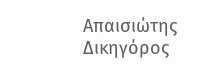Απαισιώτης
Δικηγόρος